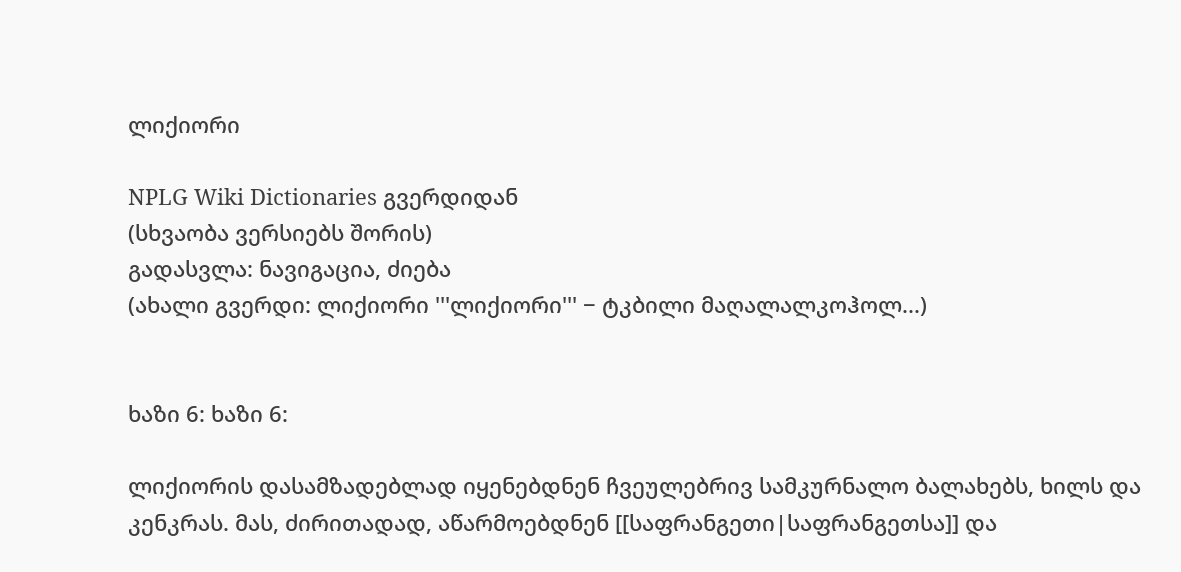ლიქიორი

NPLG Wiki Dictionaries გვერდიდან
(სხვაობა ვერსიებს შორის)
გადასვლა: ნავიგაცია, ძიება
(ახალი გვერდი: ლიქიორი '''ლიქიორი''' − ტკბილი მაღალალკოჰოლ...)


ხაზი 6: ხაზი 6:

ლიქიორის დასამზადებლად იყენებდნენ ჩვეულებრივ სამკურნალო ბალახებს, ხილს და კენკრას. მას, ძირითადად, აწარმოებდნენ [[საფრანგეთი|საფრანგეთსა]] და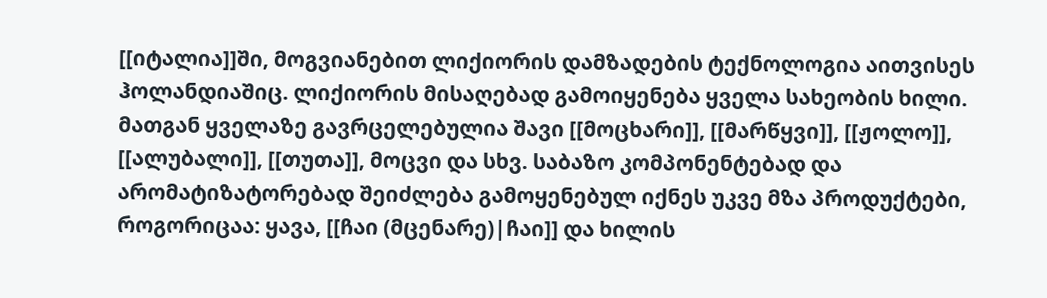[[იტალია]]ში, მოგვიანებით ლიქიორის დამზადების ტექნოლოგია აითვისეს ჰოლანდიაშიც. ლიქიორის მისაღებად გამოიყენება ყველა სახეობის ხილი. მათგან ყველაზე გავრცელებულია შავი [[მოცხარი]], [[მარწყვი]], [[ჟოლო]], [[ალუბალი]], [[თუთა]], მოცვი და სხვ. საბაზო კომპონენტებად და არომატიზატორებად შეიძლება გამოყენებულ იქნეს უკვე მზა პროდუქტები, როგორიცაა: ყავა, [[ჩაი (მცენარე)|ჩაი]] და ხილის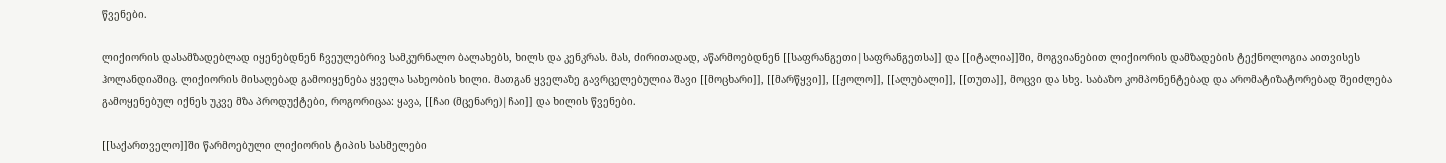წვენები.

ლიქიორის დასამზადებლად იყენებდნენ ჩვეულებრივ სამკურნალო ბალახებს, ხილს და კენკრას. მას, ძირითადად, აწარმოებდნენ [[საფრანგეთი|საფრანგეთსა]] და [[იტალია]]ში, მოგვიანებით ლიქიორის დამზადების ტექნოლოგია აითვისეს ჰოლანდიაშიც. ლიქიორის მისაღებად გამოიყენება ყველა სახეობის ხილი. მათგან ყველაზე გავრცელებულია შავი [[მოცხარი]], [[მარწყვი]], [[ჟოლო]], [[ალუბალი]], [[თუთა]], მოცვი და სხვ. საბაზო კომპონენტებად და არომატიზატორებად შეიძლება გამოყენებულ იქნეს უკვე მზა პროდუქტები, როგორიცაა: ყავა, [[ჩაი (მცენარე)|ჩაი]] და ხილის წვენები.

[[საქართველო]]ში წარმოებული ლიქიორის ტიპის სასმელები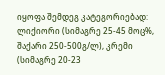იყოფა შემდეგ კატეგორიებად: ლიქიორი (სიმაგრე 25-45 მოც%, შაქარი 250-500გ/ლ), კრემი (სიმაგრე 20-23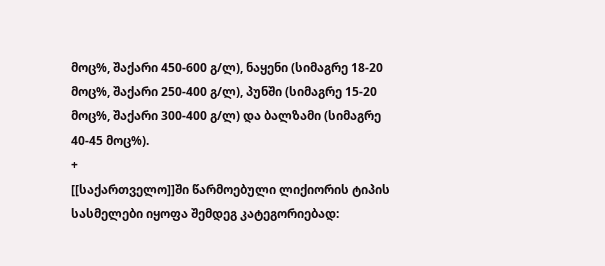მოც%, შაქარი 450-600 გ/ლ), ნაყენი (სიმაგრე 18-20 მოც%, შაქარი 250-400 გ/ლ), პუნში (სიმაგრე 15-20 მოც%, შაქარი 300-400 გ/ლ) და ბალზამი (სიმაგრე 40-45 მოც%).
+
[[საქართველო]]ში წარმოებული ლიქიორის ტიპის სასმელები იყოფა შემდეგ კატეგორიებად: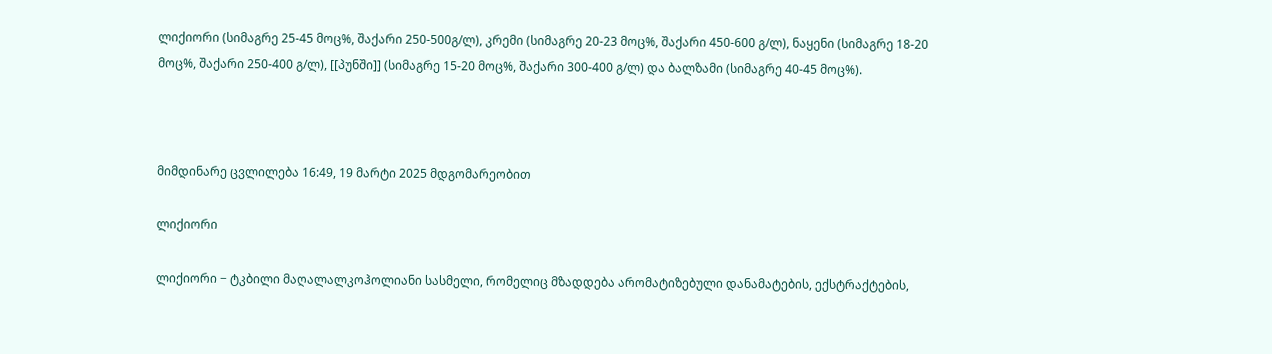ლიქიორი (სიმაგრე 25-45 მოც%, შაქარი 250-500გ/ლ), კრემი (სიმაგრე 20-23 მოც%, შაქარი 450-600 გ/ლ), ნაყენი (სიმაგრე 18-20 მოც%, შაქარი 250-400 გ/ლ), [[პუნში]] (სიმაგრე 15-20 მოც%, შაქარი 300-400 გ/ლ) და ბალზამი (სიმაგრე 40-45 მოც%).



მიმდინარე ცვლილება 16:49, 19 მარტი 2025 მდგომარეობით

ლიქიორი

ლიქიორი − ტკბილი მაღალალკოჰოლიანი სასმელი, რომელიც მზადდება არომატიზებული დანამატების, ექსტრაქტების,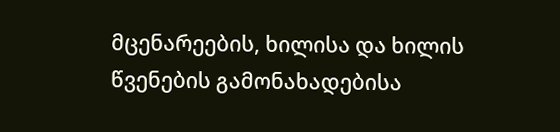მცენარეების, ხილისა და ხილის წვენების გამონახადებისა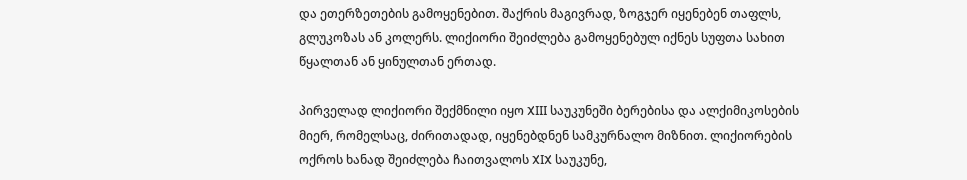და ეთერზეთების გამოყენებით. შაქრის მაგივრად, ზოგჯერ იყენებენ თაფლს, გლუკოზას ან კოლერს. ლიქიორი შეიძლება გამოყენებულ იქნეს სუფთა სახით წყალთან ან ყინულთან ერთად.

პირველად ლიქიორი შექმნილი იყო XIII საუკუნეში ბერებისა და ალქიმიკოსების მიერ, რომელსაც, ძირითადად, იყენებდნენ სამკურნალო მიზნით. ლიქიორების ოქროს ხანად შეიძლება ჩაითვალოს XIX საუკუნე,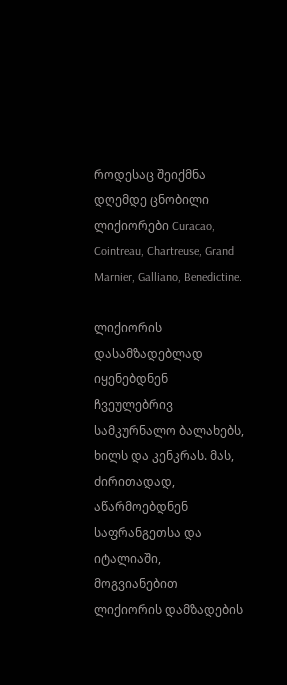როდესაც შეიქმნა დღემდე ცნობილი ლიქიორები Curacao, Cointreau, Chartreuse, Grand Marnier, Galliano, Benedictine.

ლიქიორის დასამზადებლად იყენებდნენ ჩვეულებრივ სამკურნალო ბალახებს, ხილს და კენკრას. მას, ძირითადად, აწარმოებდნენ საფრანგეთსა და იტალიაში, მოგვიანებით ლიქიორის დამზადების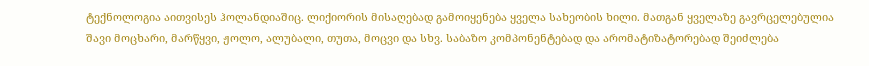ტექნოლოგია აითვისეს ჰოლანდიაშიც. ლიქიორის მისაღებად გამოიყენება ყველა სახეობის ხილი. მათგან ყველაზე გავრცელებულია შავი მოცხარი, მარწყვი, ჟოლო, ალუბალი, თუთა, მოცვი და სხვ. საბაზო კომპონენტებად და არომატიზატორებად შეიძლება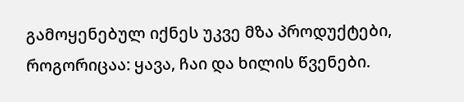გამოყენებულ იქნეს უკვე მზა პროდუქტები, როგორიცაა: ყავა, ჩაი და ხილის წვენები.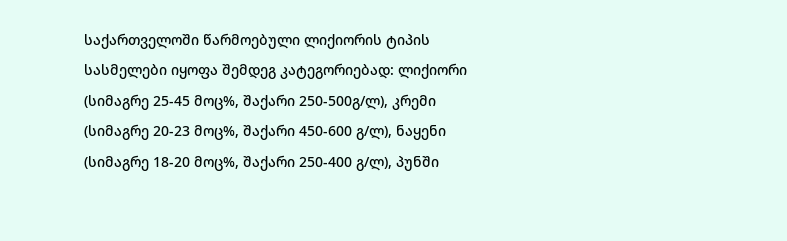საქართველოში წარმოებული ლიქიორის ტიპის სასმელები იყოფა შემდეგ კატეგორიებად: ლიქიორი (სიმაგრე 25-45 მოც%, შაქარი 250-500გ/ლ), კრემი (სიმაგრე 20-23 მოც%, შაქარი 450-600 გ/ლ), ნაყენი (სიმაგრე 18-20 მოც%, შაქარი 250-400 გ/ლ), პუნში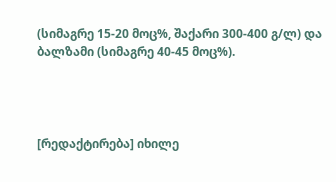(სიმაგრე 15-20 მოც%, შაქარი 300-400 გ/ლ) და ბალზამი (სიმაგრე 40-45 მოც%).




[რედაქტირება] იხილე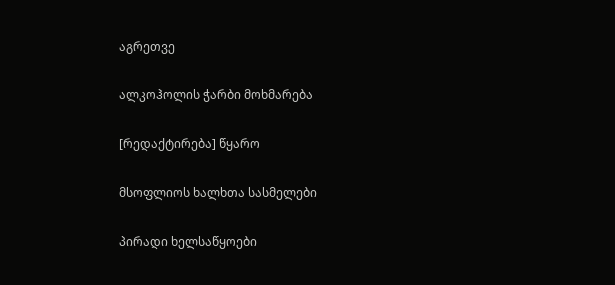აგრეთვე

ალკოჰოლის ჭარბი მოხმარება

[რედაქტირება] წყარო

მსოფლიოს ხალხთა სასმელები

პირადი ხელსაწყოები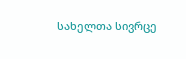სახელთა სივრცე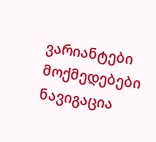ვარიანტები
მოქმედებები
ნავიგაცია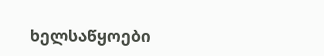ხელსაწყოები